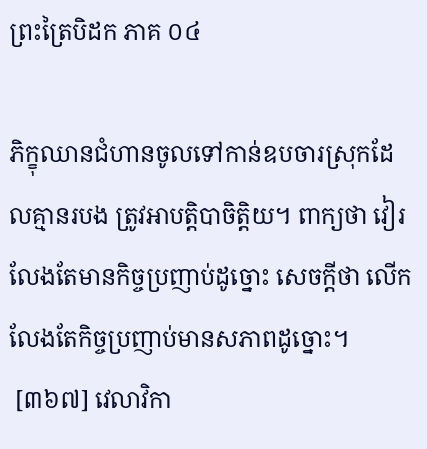ព្រះត្រៃបិដក ភាគ ០៤

ភិក្ខុឈានជំហានចូលទៅកាន់ឧបចារស្រុកដែលគ្មានរបង ត្រូវអាបត្តិបាចិត្តិយ។ ពាក្យថា វៀរលែងតែមានកិច្ចប្រញាប់ដូច្នោះ សេចក្តីថា លើកលែងតែកិច្ចប្រញាប់មានសភាពដូច្នោះ។
 [៣៦៧] វេលាវិកា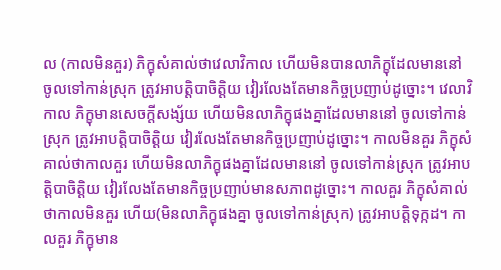ល (កាលមិនគួរ) ភិក្ខុសំគាល់ថាវេលាវិកាល ហើយមិនបានលាភិក្ខុដែលមាននៅ ចូលទៅកាន់ស្រុក ត្រូវអាបត្តិបាចិត្តិយ វៀរលែងតែមានកិច្ចប្រញាប់ដូច្នោះ។ វេលាវិកាល ភិក្ខុមានសេចក្តីសង្ស័យ ហើយមិនលាភិក្ខុផងគ្នាដែលមាននៅ ចូលទៅកាន់ស្រុក ត្រូវអាបត្តិបាចិត្តិយ វៀរលែងតែមានកិច្ចប្រញាប់ដូច្នោះ។ កាលមិនគួរ ភិក្ខុសំគាល់ថាកាលគួរ ហើយមិនលាភិក្ខុផងគ្នាដែលមាននៅ ចូលទៅកាន់ស្រុក ត្រូវអាបត្តិបាចិត្តិយ វៀរលែងតែមានកិច្ចប្រញាប់មានសភាពដូច្នោះ។ កាលគួរ ភិក្ខុសំគាល់ថាកាលមិនគួរ ហើយ(មិនលាភិក្ខុផងគ្នា ចូលទៅកាន់ស្រុក) ត្រូវអាបត្តិទុក្កដ។ កាលគួរ ភិក្ខុមាន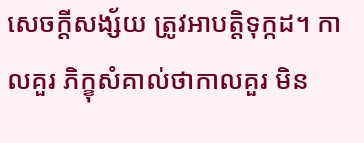សេចក្តីសង្ស័យ ត្រូវអាបត្តិទុក្កដ។ កាលគួរ ភិក្ខុសំគាល់ថាកាលគួរ មិន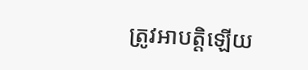ត្រូវអាបត្តិឡើយ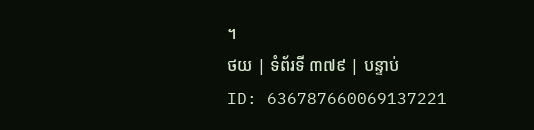។
ថយ | ទំព័រទី ៣៧៩ | បន្ទាប់
ID: 636787660069137221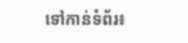ទៅកាន់ទំព័រ៖